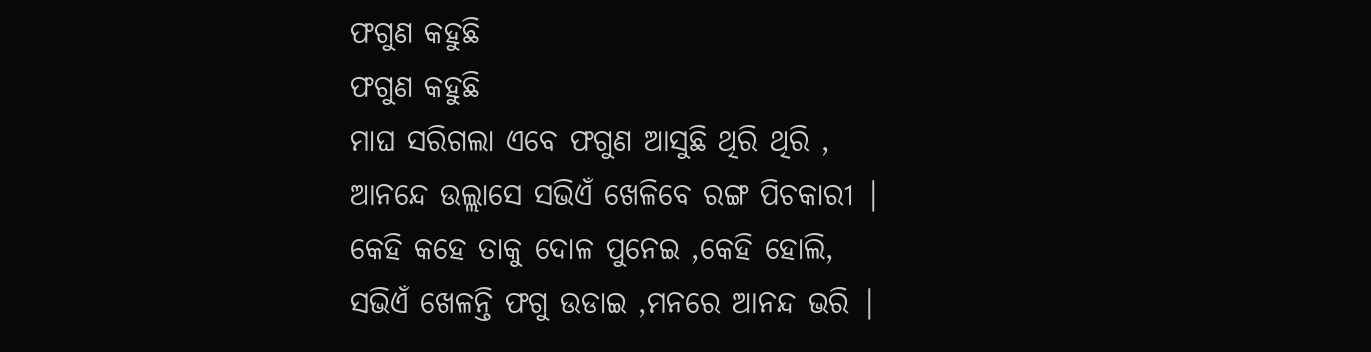ଫଗୁଣ କହୁଛି
ଫଗୁଣ କହୁଛି
ମାଘ ସରିଗଲା ଏବେ ଫଗୁଣ ଆସୁଛି ଥିରି ଥିରି ,
ଆନନ୍ଦେ ଉଲ୍ଲାସେ ସଭିଏଁ ଖେଳିବେ ରଙ୍ଗ ପିଚକାରୀ |
କେହି କହେ ତାକୁ ଦୋଳ ପୁନେଇ ,କେହି ହୋଲି,
ସଭିଏଁ ଖେଳନ୍ତି ଫଗୁ ଉଡାଇ ,ମନରେ ଆନନ୍ଦ ଭରି |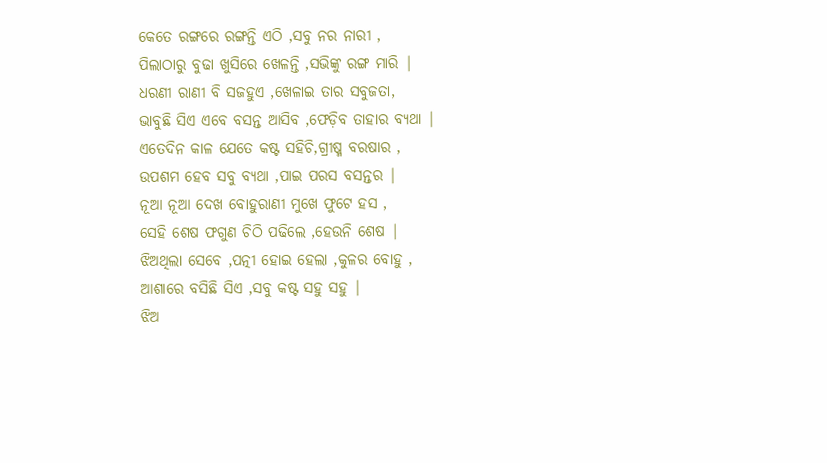କେତେ ରଙ୍ଗରେ ରଙ୍ଗନ୍ତି ଏଠି ,ସବୁ ନର ନାରୀ ,
ପିଲାଠାରୁ ବୁଢା ଖୁସିରେ ଖେଳନ୍ତି ,ସଭିଙ୍କୁ ରଙ୍ଗ ମାରି |
ଧରଣୀ ରାଣୀ ବି ସଜହୁଏ ,ଖେଳାଇ ତାର ସବୁଜତା,
ଭାବୁଛି ସିଏ ଏବେ ବସନ୍ତ ଆସିବ ,ଫେଡ଼ିବ ତାହାର ବ୍ୟଥା |
ଏତେଦିନ କାଳ ଯେତେ କଷ୍ଟ ସହିଚି,ଗ୍ରୀଷ୍ମ ବରଷାର ,
ଉପଶମ ହେବ ସବୁ ବ୍ୟଥା ,ପାଇ ପରସ ବସନ୍ତର |
ନୂଆ ନୂଆ ଦେଖ ବୋହୁରାଣୀ ମୁଖେ ଫୁଟେ ହସ ,
ସେହି ଶେଷ ଫଗୁଣ ଚିଠି ପଢିଲେ ,ହେଉନି ଶେଷ |
ଝିଅଥିଲା ସେବେ ,ପତ୍ନୀ ହୋଇ ହେଲା ,କୁଳର ବୋହୁ ,
ଆଶାରେ ବସିଛି ସିଏ ,ସବୁ କଷ୍ଟ ସହୁ ସହୁ |
ଝିଅ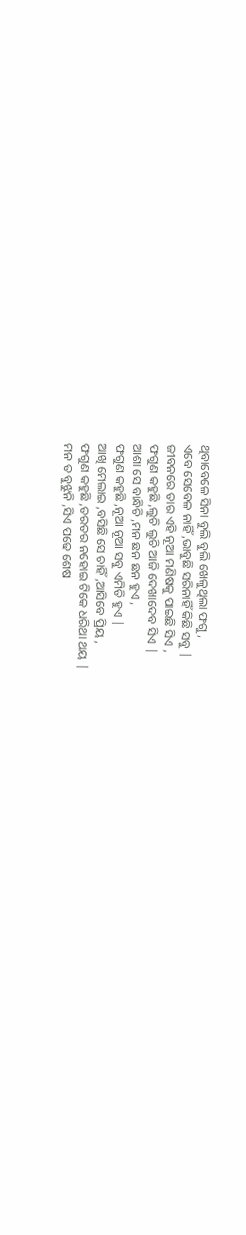ଥିବାବେଳେ ସିନା ବୁଲି ବୁଲି ଖେଳୁଥିଲା ଫଗୁ ,
ଏବେ ସେବେଳ ନାହିଁ ,ଭାବୁଛି ସରିନାହିଁ କିଛି ସବୁ |
ଜୀବନରେ ତାର ଏହି ନୂଆ ମଣିଷକୁ ପାଇଛି ସିଏ ,
ଫଗୁଣ କହୁଛି ,ଲୁଚି ଲୁଚି ଆଜି ଦେଖାଦେବ ସିଏ |
ଆଶା ସେ ବାନ୍ଧିଚି ,ମନ ଛନ ଛନ ହୁଏ ,
ଫଗୁଣ କହୁଛି ,ନୂଆ ନୂଆ ସବୁ ଏମିତି ହୁଏ |
ଆଖି ମେଲାଇ ,ବସିଛି ସେ ଚାହିଁ ,ଆସିବେ ପ୍ରିୟ ,
ଫଗୁଣ କହୁଛି ,ତରତର ନହୋଇ ଟିକେ ଧରିଥା ଥୟ |
ମନ ତ ବୁଝୁନି ,ସିଏ ପଢେ ଶେଷ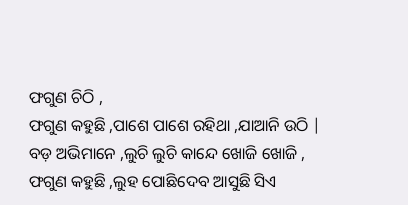ଫଗୁଣ ଚିଠି ,
ଫଗୁଣ କହୁଛି ,ପାଶେ ପାଶେ ରହିଥା ,ଯାଆନି ଉଠି |
ବଡ଼ ଅଭିମାନେ ,ଲୁଚି ଲୁଚି କାନ୍ଦେ ଖୋଜି ଖୋଜି ,
ଫଗୁଣ କହୁଛି ,ଲୁହ ପୋଛିଦେବ ଆସୁଛି ସିଏ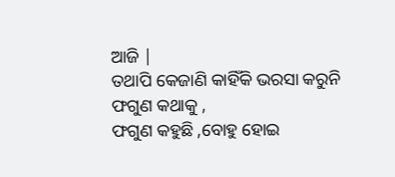ଆଜି |
ତଥାପି କେଜାଣି କାହିଁକି ଭରସା କରୁନି ଫଗୁଣ କଥାକୁ ,
ଫଗୁଣ କହୁଛି ,ବୋହୁ ହୋଇ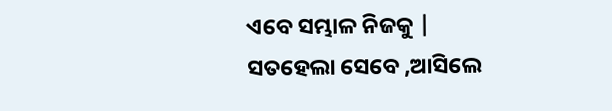ଏବେ ସମ୍ଭାଳ ନିଜକୁ |
ସତହେଲା ସେବେ ,ଆସିଲେ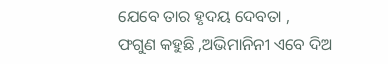ଯେବେ ତାର ହୃଦୟ ଦେବତା ,
ଫଗୁଣ କହୁଛି ,ଅଭିମାନିନୀ ଏବେ ଦିଅ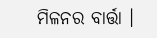ମିଳନର ବାର୍ତ୍ତା ।